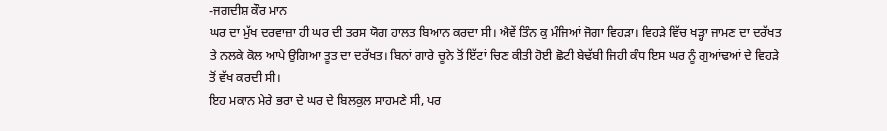-ਜਗਦੀਸ਼ ਕੌਰ ਮਾਨ
ਘਰ ਦਾ ਮੁੱਖ ਦਰਵਾਜ਼ਾ ਹੀ ਘਰ ਦੀ ਤਰਸ ਯੋਗ ਹਾਲਤ ਬਿਆਨ ਕਰਦਾ ਸੀ। ਐਵੇਂ ਤਿੰਨ ਕੁ ਮੰਜਿਆਂ ਜੋਗਾ ਵਿਹੜਾ। ਵਿਹੜੇ ਵਿੱਚ ਖੜ੍ਹਾ ਜਾਮਣ ਦਾ ਦਰੱਖਤ ਤੇ ਨਲਕੇ ਕੋਲ ਆਪੇ ਉਗਿਆ ਤੂਤ ਦਾ ਦਰੱਖਤ। ਬਿਨਾਂ ਗਾਰੇ ਚੂਨੇ ਤੋਂ ਇੱਟਾਂ ਚਿਣ ਕੀਤੀ ਹੋਈ ਛੋਟੀ ਬੇਢੱਬੀ ਜਿਹੀ ਕੰਧ ਇਸ ਘਰ ਨੂੰ ਗੁਆਂਢਆਂ ਦੇ ਵਿਹੜੇ ਤੋਂ ਵੱਖ ਕਰਦੀ ਸੀ।
ਇਹ ਮਕਾਨ ਮੇਰੇ ਭਰਾ ਦੇ ਘਰ ਦੇ ਬਿਲਕੁਲ ਸਾਹਮਣੇ ਸੀ, ਪਰ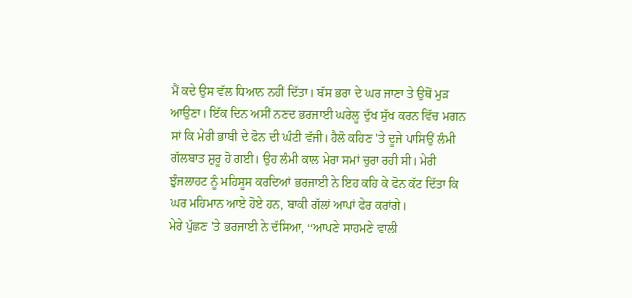ਮੈਂ ਕਦੇ ਉਸ ਵੱਲ ਧਿਆਨ ਨਹੀਂ ਦਿੱਤਾ। ਬੱਸ ਭਰਾ ਦੇ ਘਰ ਜਾਣਾ ਤੇ ਉਥੋਂ ਮੁੜ ਆਉਣਾ। ਇੱਕ ਦਿਨ ਅਸੀਂ ਨਣਦ ਭਰਜਾਈ ਘਰੇਲੂ ਦੁੱਖ ਸੁੱਖ ਕਰਨ ਵਿੱਚ ਮਗਨ ਸਾਂ ਕਿ ਮੇਰੀ ਭਾਬੀ ਦੇ ਫੋਨ ਦੀ ਘੰਟੀ ਵੱਜੀ। ਹੈਲੋ ਕਹਿਣ 'ਤੇ ਦੂਜੇ ਪਾਸਿਉਂ ਲੰਮੀ ਗੱਲਬਾਤ ਸ਼ੁਰੂ ਹੋ ਗਈ। ਉਹ ਲੰਮੀ ਕਾਲ ਮੇਰਾ ਸਮਾਂ ਚੁਰਾ ਰਹੀ ਸੀ। ਮੇਰੀ ਝੁੰਜਲਾਹਟ ਨੂੰ ਮਹਿਸੂਸ ਕਰਦਿਆਂ ਭਰਜਾਈ ਨੇ ਇਹ ਕਹਿ ਕੇ ਫੋਨ ਕੱਟ ਦਿੱਤਾ ਕਿ ਘਰ ਮਹਿਮਾਨ ਆਏ ਹੋਏ ਹਨ, ਬਾਕੀ ਗੱਲਾਂ ਆਪਾਂ ਫੇਰ ਕਰਾਂਗੇ।
ਮੇਰੇ ਪੁੱਛਣ 'ਤੇ ਭਰਜਾਈ ਨੇ ਦੱਸਿਆ, ‘‘ਆਪਣੇ ਸਾਹਮਣੇ ਵਾਲੀ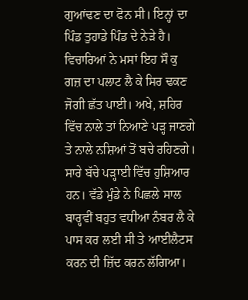ਗੁਆਂਢਣ ਦਾ ਫੋਨ ਸੀ। ਇਨ੍ਹਾਂ ਦਾ ਪਿੰਡ ਤੁਹਾਡੇ ਪਿੰਡ ਦੇ ਨੇੜੇ ਹੈ। ਵਿਚਾਰਿਆਂ ਨੇ ਮਸਾਂ ਇਹ ਸੌ ਕੁ ਗਜ਼ ਦਾ ਪਲਾਟ ਲੈ ਕੇ ਸਿਰ ਢਕਣ ਜੋਗੀ ਛੱਤ ਪਾਈ। ਅਖੇ, ਸ਼ਹਿਰ ਵਿੱਚ ਨਾਲੇ ਤਾਂ ਨਿਆਣੇ ਪੜ੍ਹ ਜਾਣਗੇ ਤੇ ਨਾਲੇ ਨਸ਼ਿਆਂ ਤੋਂ ਬਚੇ ਰਹਿਣਗੇ। ਸਾਰੇ ਬੱਚੇ ਪੜ੍ਹਾਈ ਵਿੱਚ ਹੁਸ਼ਿਆਰ ਹਨ। ਵੱਡੇ ਮੁੰਡੇ ਨੇ ਪਿਛਲੇ ਸਾਲ ਬਾਰ੍ਹਵੀਂ ਬਹੁਤ ਵਧੀਆ ਨੰਬਰ ਲੈ ਕੇ ਪਾਸ ਕਰ ਲਈ ਸੀ ਤੇ ਆਈਲੈਟਸ ਕਰਨ ਦੀ ਜ਼ਿੱਦ ਕਰਨ ਲੱਗਿਆ।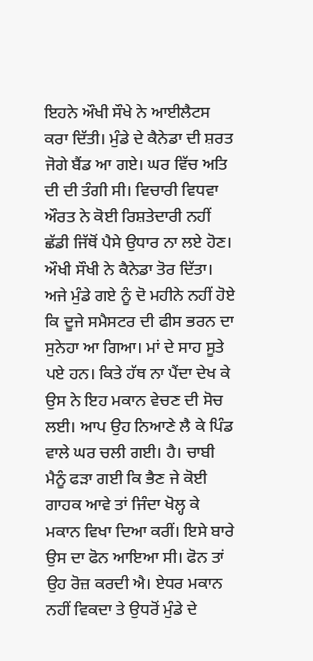ਇਹਨੇ ਔਖੀ ਸੌਖੇ ਨੇ ਆਈਲੈਟਸ ਕਰਾ ਦਿੱਤੀ। ਮੁੰਡੇ ਦੇ ਕੈਨੇਡਾ ਦੀ ਸ਼ਰਤ ਜੋਗੇ ਬੈਂਡ ਆ ਗਏ। ਘਰ ਵਿੱਚ ਅਤਿ ਦੀ ਦੀ ਤੰਗੀ ਸੀ। ਵਿਚਾਰੀ ਵਿਧਵਾ ਔਰਤ ਨੇ ਕੋਈ ਰਿਸ਼ਤੇਦਾਰੀ ਨਹੀਂ ਛੱਡੀ ਜਿੱਥੋਂ ਪੈਸੇ ਉਧਾਰ ਨਾ ਲਏ ਹੋਣ। ਔਖੀ ਸੌਖੀ ਨੇ ਕੈਨੇਡਾ ਤੋਰ ਦਿੱਤਾ। ਅਜੇ ਮੁੰਡੇ ਗਏ ਨੂੰ ਦੋ ਮਹੀਨੇ ਨਹੀਂ ਹੋਏ ਕਿ ਦੂਜੇ ਸਮੈਸਟਰ ਦੀ ਫੀਸ ਭਰਨ ਦਾ ਸੁਨੇਹਾ ਆ ਗਿਆ। ਮਾਂ ਦੇ ਸਾਹ ਸੂਤੇ ਪਏ ਹਨ। ਕਿਤੇ ਹੱਥ ਨਾ ਪੈਂਦਾ ਦੇਖ ਕੇ ਉਸ ਨੇ ਇਹ ਮਕਾਨ ਵੇਚਣ ਦੀ ਸੋਚ ਲਈ। ਆਪ ਉਹ ਨਿਆਣੇ ਲੈ ਕੇ ਪਿੰਡ ਵਾਲੇ ਘਰ ਚਲੀ ਗਈ। ਹੈ। ਚਾਬੀ ਮੈਨੂੰ ਫੜਾ ਗਈ ਕਿ ਭੈਣ ਜੇ ਕੋਈ ਗਾਹਕ ਆਵੇ ਤਾਂ ਜਿੰਦਾ ਖੋਲ੍ਹ ਕੇ ਮਕਾਨ ਵਿਖਾ ਦਿਆ ਕਰੀਂ। ਇਸੇ ਬਾਰੇ ਉਸ ਦਾ ਫੋਨ ਆਇਆ ਸੀ। ਫੋਨ ਤਾਂ ਉਹ ਰੋਜ਼ ਕਰਦੀ ਐ। ਏਧਰ ਮਕਾਨ ਨਹੀਂ ਵਿਕਦਾ ਤੇ ਉਧਰੋਂ ਮੁੰਡੇ ਦੇ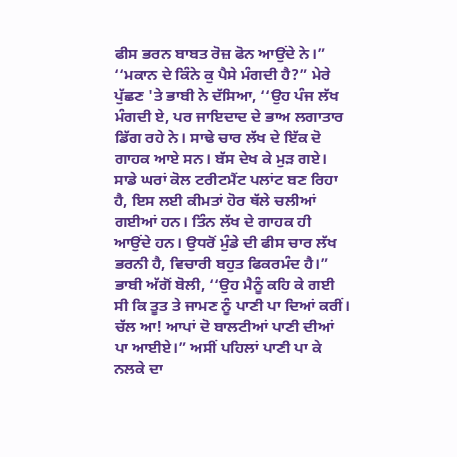ਫੀਸ ਭਰਨ ਬਾਬਤ ਰੋਜ਼ ਫੋਨ ਆਉਂਦੇ ਨੇ।”
‘‘ਮਕਾਨ ਦੇ ਕਿੰਨੇ ਕੁ ਪੈਸੇ ਮੰਗਦੀ ਹੈ?” ਮੇਰੇ ਪੁੱਛਣ 'ਤੇ ਭਾਬੀ ਨੇ ਦੱਸਿਆ, ‘‘ਉਹ ਪੰਜ ਲੱਖ ਮੰਗਦੀ ਏ, ਪਰ ਜਾਇਦਾਦ ਦੇ ਭਾਅ ਲਗਾਤਾਰ ਡਿੱਗ ਰਹੇ ਨੇ। ਸਾਢੇ ਚਾਰ ਲੱਖ ਦੇ ਇੱਕ ਦੋ ਗਾਹਕ ਆਏ ਸਨ। ਬੱਸ ਦੇਖ ਕੇ ਮੁੜ ਗਏ। ਸਾਡੇ ਘਰਾਂ ਕੋਲ ਟਰੀਟਮੈਂਟ ਪਲਾਂਟ ਬਣ ਰਿਹਾ ਹੈ, ਇਸ ਲਈ ਕੀਮਤਾਂ ਹੋਰ ਥੱਲੇ ਚਲੀਆਂ ਗਈਆਂ ਹਨ। ਤਿੰਨ ਲੱਖ ਦੇ ਗਾਹਕ ਹੀ ਆਉਂਦੇ ਹਨ। ਉਧਰੋਂ ਮੁੰਡੇ ਦੀ ਫੀਸ ਚਾਰ ਲੱਖ ਭਰਨੀ ਹੈ, ਵਿਚਾਰੀ ਬਹੁਤ ਫਿਕਰਮੰਦ ਹੈ।”
ਭਾਬੀ ਅੱਗੋਂ ਬੋਲੀ, ‘‘ਉਹ ਮੈਨੂੰ ਕਹਿ ਕੇ ਗਈ ਸੀ ਕਿ ਤੂਤ ਤੇ ਜਾਮਣ ਨੂੰ ਪਾਣੀ ਪਾ ਦਿਆਂ ਕਰੀਂ। ਚੱਲ ਆ! ਆਪਾਂ ਦੋ ਬਾਲਟੀਆਂ ਪਾਣੀ ਦੀਆਂ ਪਾ ਆਈਏ।” ਅਸੀਂ ਪਹਿਲਾਂ ਪਾਣੀ ਪਾ ਕੇ ਨਲਕੇ ਦਾ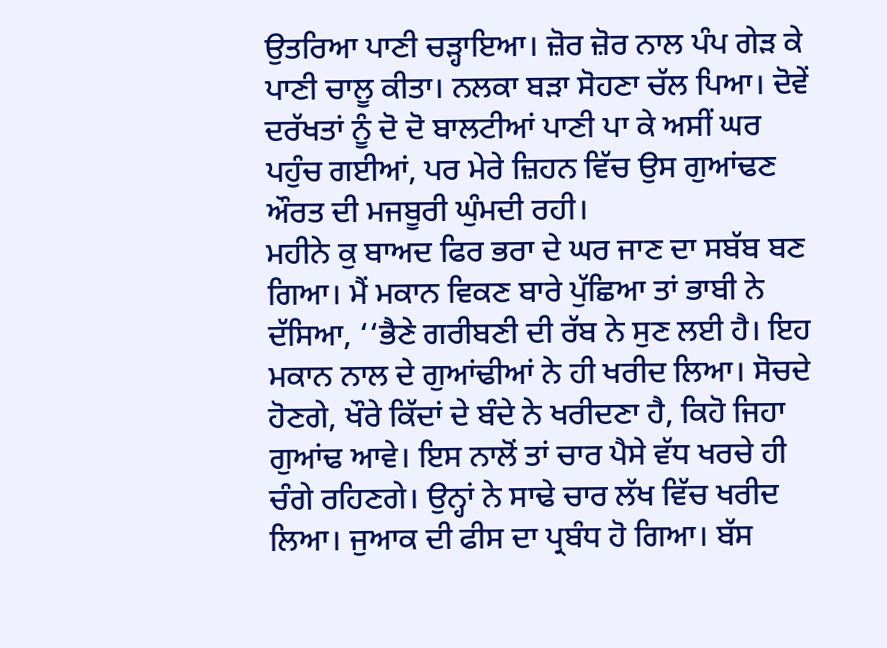ਉਤਰਿਆ ਪਾਣੀ ਚੜ੍ਹਾਇਆ। ਜ਼ੋਰ ਜ਼ੋਰ ਨਾਲ ਪੰਪ ਗੇੜ ਕੇ ਪਾਣੀ ਚਾਲੂ ਕੀਤਾ। ਨਲਕਾ ਬੜਾ ਸੋਹਣਾ ਚੱਲ ਪਿਆ। ਦੋਵੇਂ ਦਰੱਖਤਾਂ ਨੂੰ ਦੋ ਦੋ ਬਾਲਟੀਆਂ ਪਾਣੀ ਪਾ ਕੇ ਅਸੀਂ ਘਰ ਪਹੁੰਚ ਗਈਆਂ, ਪਰ ਮੇਰੇ ਜ਼ਿਹਨ ਵਿੱਚ ਉਸ ਗੁਆਂਢਣ ਔਰਤ ਦੀ ਮਜਬੂਰੀ ਘੁੰਮਦੀ ਰਹੀ।
ਮਹੀਨੇ ਕੁ ਬਾਅਦ ਫਿਰ ਭਰਾ ਦੇ ਘਰ ਜਾਣ ਦਾ ਸਬੱਬ ਬਣ ਗਿਆ। ਮੈਂ ਮਕਾਨ ਵਿਕਣ ਬਾਰੇ ਪੁੱਛਿਆ ਤਾਂ ਭਾਬੀ ਨੇ ਦੱਸਿਆ, ‘‘ਭੈਣੇ ਗਰੀਬਣੀ ਦੀ ਰੱਬ ਨੇ ਸੁਣ ਲਈ ਹੈ। ਇਹ ਮਕਾਨ ਨਾਲ ਦੇ ਗੁਆਂਢੀਆਂ ਨੇ ਹੀ ਖਰੀਦ ਲਿਆ। ਸੋਚਦੇ ਹੋਣਗੇ, ਖੌਰੇ ਕਿੱਦਾਂ ਦੇ ਬੰਦੇ ਨੇ ਖਰੀਦਣਾ ਹੈ, ਕਿਹੋ ਜਿਹਾ ਗੁਆਂਢ ਆਵੇ। ਇਸ ਨਾਲੋਂ ਤਾਂ ਚਾਰ ਪੈਸੇ ਵੱਧ ਖਰਚੇ ਹੀ ਚੰਗੇ ਰਹਿਣਗੇ। ਉਨ੍ਹਾਂ ਨੇ ਸਾਢੇ ਚਾਰ ਲੱਖ ਵਿੱਚ ਖਰੀਦ ਲਿਆ। ਜੁਆਕ ਦੀ ਫੀਸ ਦਾ ਪ੍ਰਬੰਧ ਹੋ ਗਿਆ। ਬੱਸ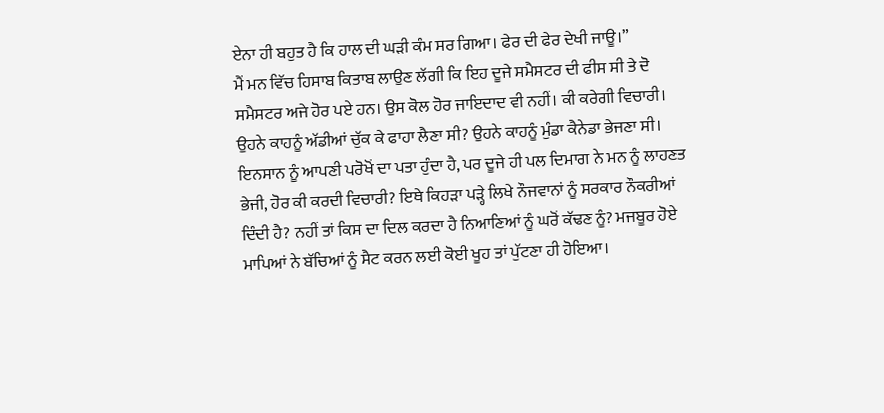ਏਨਾ ਹੀ ਬਹੁਤ ਹੈ ਕਿ ਹਾਲ ਦੀ ਘੜੀ ਕੰਮ ਸਰ ਗਿਆ। ਫੇਰ ਦੀ ਫੇਰ ਦੇਖੀ ਜਾਊ।”
ਮੈਂ ਮਨ ਵਿੱਚ ਹਿਸਾਬ ਕਿਤਾਬ ਲਾਉਣ ਲੱਗੀ ਕਿ ਇਹ ਦੂਜੇ ਸਮੈਸਟਰ ਦੀ ਫੀਸ ਸੀ ਤੇ ਦੋ ਸਮੈਸਟਰ ਅਜੇ ਹੋਰ ਪਏ ਹਨ। ਉਸ ਕੋਲ ਹੋਰ ਜਾਇਦਾਦ ਵੀ ਨਹੀਂ। ਕੀ ਕਰੇਗੀ ਵਿਚਾਰੀ। ਉਹਨੇ ਕਾਹਨੂੰ ਅੱਡੀਆਂ ਚੁੱਕ ਕੇ ਫਾਹਾ ਲੈਣਾ ਸੀ? ਉਹਨੇ ਕਾਹਨੂੰ ਮੁੰਡਾ ਕੈਨੇਡਾ ਭੇਜਣਾ ਸੀ। ਇਨਸਾਨ ਨੂੰ ਆਪਣੀ ਪਰੋਖੋਂ ਦਾ ਪਤਾ ਹੁੰਦਾ ਹੈ, ਪਰ ਦੂਜੇ ਹੀ ਪਲ ਦਿਮਾਗ ਨੇ ਮਨ ਨੂੰ ਲਾਹਣਤ ਭੇਜੀ, ਹੋਰ ਕੀ ਕਰਦੀ ਵਿਚਾਰੀ? ਇਥੇ ਕਿਹੜਾ ਪੜ੍ਹੇ ਲਿਖੇ ਨੌਜਵਾਨਾਂ ਨੂੰ ਸਰਕਾਰ ਨੌਕਰੀਆਂ ਦਿੰਦੀ ਹੈ? ਨਹੀਂ ਤਾਂ ਕਿਸ ਦਾ ਦਿਲ ਕਰਦਾ ਹੈ ਨਿਆਣਿਆਂ ਨੂੰ ਘਰੋਂ ਕੱਢਣ ਨੂੰ? ਮਜਬੂਰ ਹੋਏ ਮਾਪਿਆਂ ਨੇ ਬੱਚਿਆਂ ਨੂੰ ਸੈਟ ਕਰਨ ਲਈ ਕੋਈ ਖੂਹ ਤਾਂ ਪੁੱਟਣਾ ਹੀ ਹੋਇਆ।